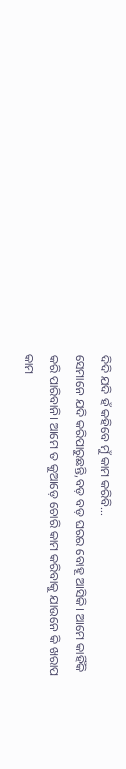ଦିଦି ଯଦି ହଁ କହିବେ ମୁଁ କାମ କରିବି…
ସେମାନେ ଯଦି କରିପାରୁଛନ୍ତି,ବଡ଼ ବଡ଼ ଘରର ବୋହୂ ଆସିକି। ଆମେ କାହିଁକି କରି ପାରିବାନି। ଆମେ ତ କୁଆଡ଼େ ଚୋରି କାମ କରିବାକୁ ଯାଉନେ କି ଖରାପ କାମ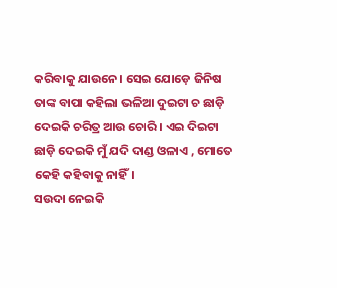କରିବାକୁ ଯାଉନେ। ସେଇ ଯୋଡ଼େ ଜିନିଷ ତାଙ୍କ ବାପା କହିଲା ଭଳିଆ ଦୁଇଟା ଚ ଛାଡ଼ି ଦେଇକି ଚରିତ୍ର ଆଉ ଚୋରି । ଏଇ ଦିଇଟା ଛାଡ଼ି ଦେଇକି ମୁଁ ଯଦି ଦାଣ୍ଡ ଓଳାଏ , ମୋତେ କେହି କହିବାକୁ ନାହିଁ।
ସଉଦା ନେଇକି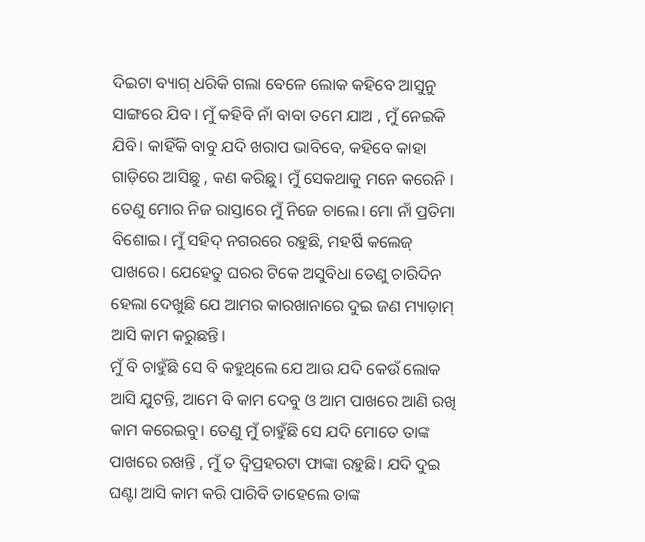ଦିଇଟା ବ୍ୟାଗ୍ ଧରିକି ଗଲା ବେଳେ ଲୋକ କହିବେ ଆସୁନୁ ସାଙ୍ଗରେ ଯିବ । ମୁଁ କହିବି ନାଁ ବାବା ତମେ ଯାଅ , ମୁଁ ନେଇକି ଯିବି। କାହିଁକି ବାବୁ ଯଦି ଖରାପ ଭାବିବେ, କହିବେ କାହା ଗାଡ଼ିରେ ଆସିଛୁ , କଣ କରିଛୁ। ମୁଁ ସେକଥାକୁ ମନେ କରେନି । ତେଣୁ ମୋର ନିଜ ରାସ୍ତାରେ ମୁଁ ନିଜେ ଚାଲେ। ମୋ ନାଁ ପ୍ରତିମା ବିଶୋଇ। ମୁଁ ସହିଦ୍ ନଗରରେ ରହୁଛି, ମହର୍ଷି କଲେଜ୍ ପାଖରେ। ଯେହେତୁ ଘରର ଟିକେ ଅସୁବିଧା ତେଣୁ ଚାରିଦିନ ହେଲା ଦେଖୁଛି ଯେ ଆମର କାରଖାନାରେ ଦୁଇ ଜଣ ମ୍ୟାଡ଼ାମ୍ ଆସି କାମ କରୁଛନ୍ତି।
ମୁଁ ବି ଚାହୁଁଛି ସେ ବି କହୁଥିଲେ ଯେ ଆଉ ଯଦି କେଉଁ ଲୋକ ଆସି ଯୁଟନ୍ତି, ଆମେ ବି କାମ ଦେବୁ ଓ ଆମ ପାଖରେ ଆଣି ରଖି କାମ କରେଇବୁ। ତେଣୁ ମୁଁ ଚାହୁଁଛି ସେ ଯଦି ମୋତେ ତାଙ୍କ ପାଖରେ ରଖନ୍ତି , ମୁଁ ତ ଦ୍ୱିପ୍ରହରଟା ଫାଙ୍କା ରହୁଛି। ଯଦି ଦୁଇ ଘଣ୍ଟା ଆସି କାମ କରି ପାରିବି ତାହେଲେ ତାଙ୍କ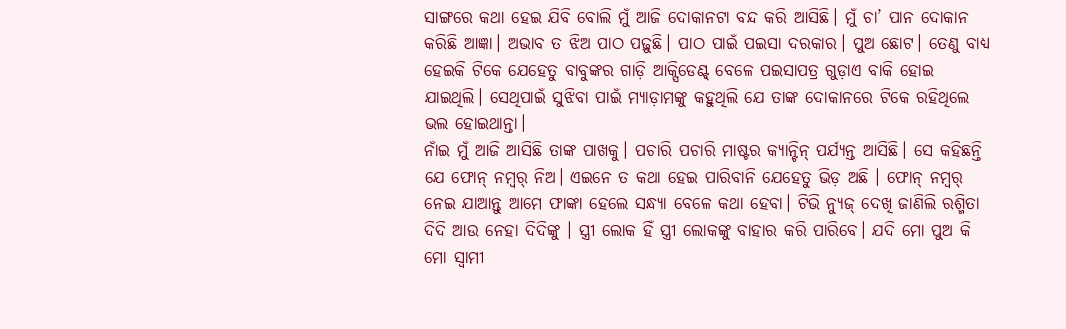ସାଙ୍ଗରେ କଥା ହେଇ ଯିବି ବୋଲି ମୁଁ ଆଜି ଦୋକାନଟା ବନ୍ଦ କରି ଆସିଛି। ମୁଁ ଚା’ ପାନ ଦୋକାନ କରିଛି ଆଜ୍ଞା। ଅଭାବ ତ ଝିଅ ପାଠ ପଢ଼ୁଛି। ପାଠ ପାଇଁ ପଇସା ଦରକାର। ପୁଅ ଛୋଟ। ତେଣୁ ବାଧ୍ୟ ହେଇକି ଟିକେ ଯେହେତୁ ବାବୁଙ୍କର ଗାଡ଼ି ଆକ୍ସିଡେଣ୍ଟ୍ ବେଳେ ପଇସାପତ୍ର ଗୁଡ଼ାଏ ବାକି ହୋଇ ଯାଇଥିଲି। ସେଥିପାଇଁ ସୁଝିବା ପାଇଁ ମ୍ୟାଡ଼ାମଙ୍କୁ କହୁଥିଲି ଯେ ତାଙ୍କ ଦୋକାନରେ ଟିକେ ରହିଥିଲେ ଭଲ ହୋଇଥାନ୍ତା।
ନାଁଇ ମୁଁ ଆଜି ଆସିଛି ତାଙ୍କ ପାଖକୁ। ପଚାରି ପଚାରି ମାଷ୍ଟର କ୍ୟାନ୍ଟିନ୍ ପର୍ଯ୍ୟନ୍ତ ଆସିଛି। ସେ କହିଛନ୍ତି ଯେ ଫୋନ୍ ନମ୍ୱର୍ ନିଅ। ଏଇନେ ତ କଥା ହେଇ ପାରିବାନି ଯେହେତୁ ଭିଡ଼ ଅଛି । ଫୋନ୍ ନମ୍ୱର୍ ନେଇ ଯାଆନ୍ତୁ ଆମେ ଫାଙ୍କା ହେଲେ ସନ୍ଧ୍ୟା ବେଳେ କଥା ହେବା। ଟିଭି ନ୍ୟୁଜ୍ ଦେଖି ଜାଣିଲି ରଶ୍ମିତା ଦିଦି ଆଉ ନେହା ଦିଦିଙ୍କୁ । ସ୍ତ୍ରୀ ଲୋକ ହିଁ ସ୍ତ୍ରୀ ଲୋକଙ୍କୁ ବାହାର କରି ପାରିବେ। ଯଦି ମୋ ପୁଅ କି ମୋ ସ୍ବାମୀ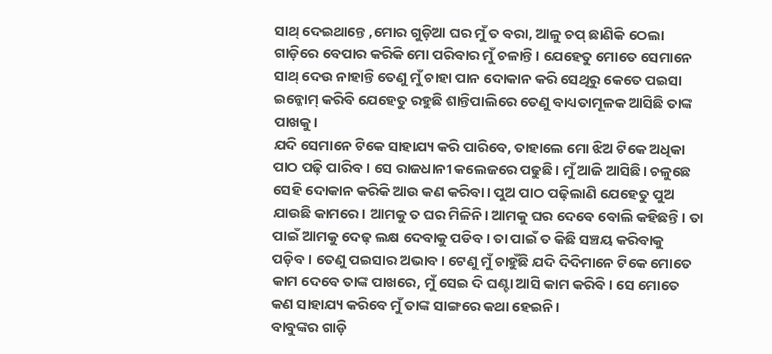ସାଥ୍ ଦେଇଥାନ୍ତେ ,ମୋର ଗୁଡ଼ିଆ ଘର ମୁଁ ତ ବରା, ଆଳୁ ଚପ୍ ଛାଣିକି ଠେଲା ଗାଡ଼ିରେ ବେପାର କରିକି ମୋ ପରିବାର ମୁଁ ଚଳାନ୍ତି। ଯେହେତୁ ମୋତେ ସେମାନେ ସାଥ୍ ଦେଉ ନାହାନ୍ତି ତେଣୁ ମୁଁ ଚାହା ପାନ ଦୋକାନ କରି ସେଥିରୁ କେତେ ପଇସା ଇନ୍କୋମ୍ କରିବି ଯେହେତୁ ରହୁଛି ଶାନ୍ତିପାଲିରେ ତେଣୁ ବାଧ୍ୟତାମୂଳକ ଆସିଛି ତାଙ୍କ ପାଖକୁ।
ଯଦି ସେମାନେ ଟିକେ ସାହାଯ୍ୟ କରି ପାରିବେ, ତାହାଲେ ମୋ ଝିଅ ଟିକେ ଅଧିକା ପାଠ ପଢ଼ି ପାରିବ । ସେ ରାଜଧାନୀ କଲେଜରେ ପଢୁଛି। ମୁଁ ଆଜି ଆସିଛି। ଚଳୁଛେ ସେହି ଦୋକାନ କରିକି ଆଉ କଣ କରିବା। ପୁଅ ପାଠ ପଢ଼ିଲାଣି ଯେହେତୁ ପୁଅ ଯାଉଛି କାମରେ। ଆମକୁ ତ ଘର ମିଳିନି। ଆମକୁ ଘର ଦେବେ ବୋଲି କହିଛନ୍ତି। ତା ପାଇଁ ଆମକୁ ଦେଢ଼ ଲକ୍ଷ ଦେବାକୁ ପଡିବ। ତା ପାଇଁ ତ କିଛି ସଞ୍ଚୟ କରିବାକୁ ପଡ଼ିବ। ତେଣୁ ପଇସାର ଅଭାବ। ଟେଣୁ ମୁଁ ଚାହୁଁଛି ଯଦି ଦିଦିମାନେ ଟିକେ ମୋତେ କାମ ଦେବେ ତାଙ୍କ ପାଖରେ, ମୁଁ ସେଇ ଦି ଘଣ୍ଟା ଆସି କାମ କରିବି । ସେ ମୋତେ କଣ ସାହାଯ୍ୟ କରିବେ ମୁଁ ତାଙ୍କ ସାଙ୍ଗରେ କଥା ହେଇନି।
ବାବୁଙ୍କର ଗାଡ଼ି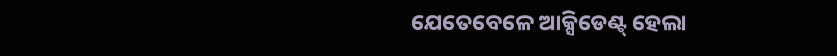ଯେତେବେଳେ ଆକ୍ସିଡେଣ୍ଟ୍ ହେଲା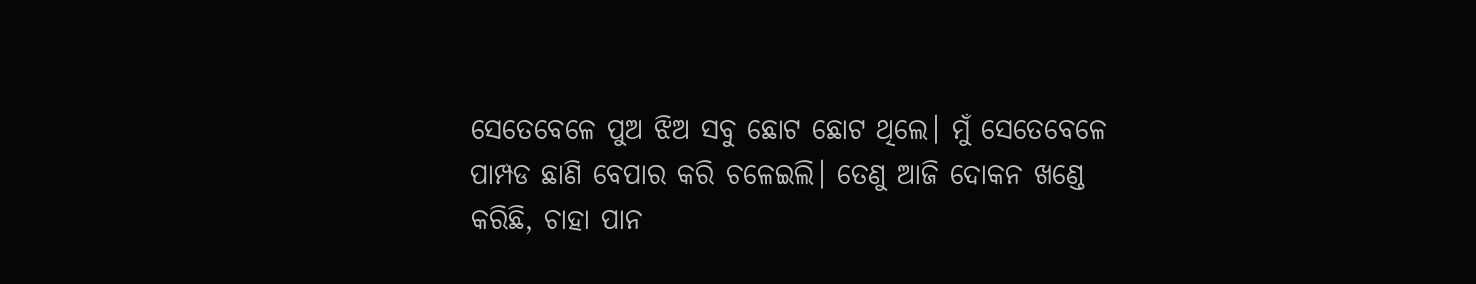ସେତେବେଳେ ପୁଅ ଝିଅ ସବୁ ଛୋଟ ଛୋଟ ଥିଲେ। ମୁଁ ସେତେବେଳେ ପାମ୍ପଡ ଛାଣି ବେପାର କରି ଚଳେଇଲି। ତେଣୁ ଆଜି ଦୋକନ ଖଣ୍ଡେ କରିଛି, ଚାହା ପାନ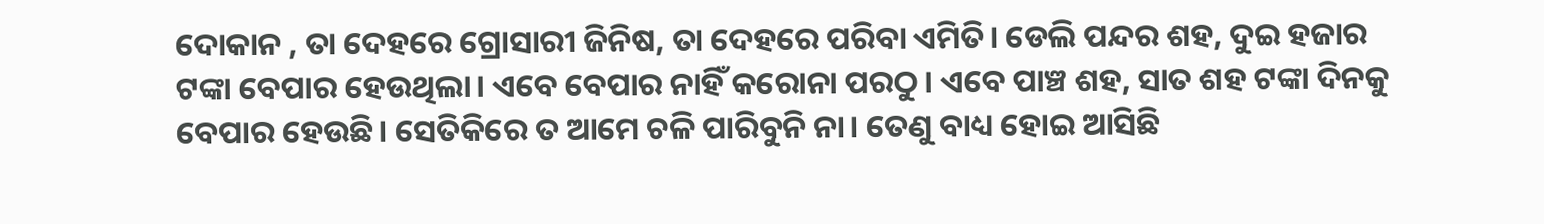ଦୋକାନ , ତା ଦେହରେ ଗ୍ରୋସାରୀ ଜିନିଷ, ତା ଦେହରେ ପରିବା ଏମିତି। ଡେଲି ପନ୍ଦର ଶହ, ଦୁଇ ହଜାର ଟଙ୍କା ବେପାର ହେଉଥିଲା। ଏବେ ବେପାର ନାହିଁ କରୋନା ପରଠୁ। ଏବେ ପାଞ୍ଚ ଶହ, ସାତ ଶହ ଟଙ୍କା ଦିନକୁ ବେପାର ହେଉଛି। ସେତିକିରେ ତ ଆମେ ଚଳି ପାରିବୁନି ନା। ତେଣୁ ବାଧ୍ୟ ହୋଇ ଆସିଛି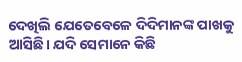ଦେଖିଲି ଯେତେବେଳେ ଦିଦିମାନଙ୍କ ପାଖକୁ ଆସିଛି। ଯଦି ସେମାନେ କିଛି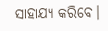ସାହାଯ୍ୟ କରିବେ।